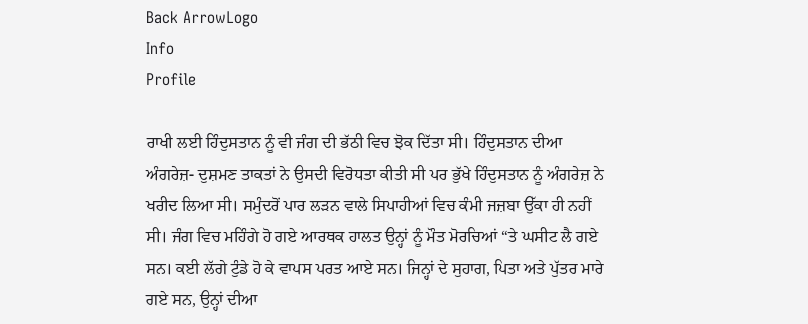Back ArrowLogo
Info
Profile

ਰਾਖੀ ਲਈ ਹਿੰਦੁਸਤਾਨ ਨੂੰ ਵੀ ਜੰਗ ਦੀ ਭੱਠੀ ਵਿਚ ਝੋਕ ਦਿੱਤਾ ਸੀ। ਹਿੰਦੁਸਤਾਨ ਦੀਆ ਅੰਗਰੇਜ਼- ਦੁਸ਼ਮਣ ਤਾਕਤਾਂ ਨੇ ਉਸਦੀ ਵਿਰੋਧਤਾ ਕੀਤੀ ਸੀ ਪਰ ਭੁੱਖੇ ਹਿੰਦੁਸਤਾਨ ਨੂੰ ਅੰਗਰੇਜ਼ ਨੇ ਖਰੀਦ ਲਿਆ ਸੀ। ਸਮੁੰਦਰੋਂ ਪਾਰ ਲੜਨ ਵਾਲੇ ਸਿਪਾਹੀਆਂ ਵਿਚ ਕੰਮੀ ਜਜ਼ਬਾ ਉੱਕਾ ਹੀ ਨਹੀਂ ਸੀ। ਜੰਗ ਵਿਚ ਮਹਿੰਗੇ ਹੋ ਗਏ ਆਰਥਕ ਹਾਲਤ ਉਨ੍ਹਾਂ ਨੂੰ ਮੌਤ ਮੋਰਚਿਆਂ “ਤੇ ਘਸੀਟ ਲੈ ਗਏ ਸਨ। ਕਈ ਲੱਗੇ ਟੁੰਡੇ ਹੋ ਕੇ ਵਾਪਸ ਪਰਤ ਆਏ ਸਨ। ਜਿਨ੍ਹਾਂ ਦੇ ਸੁਹਾਗ, ਪਿਤਾ ਅਤੇ ਪੁੱਤਰ ਮਾਰੇ ਗਏ ਸਨ, ਉਨ੍ਹਾਂ ਦੀਆ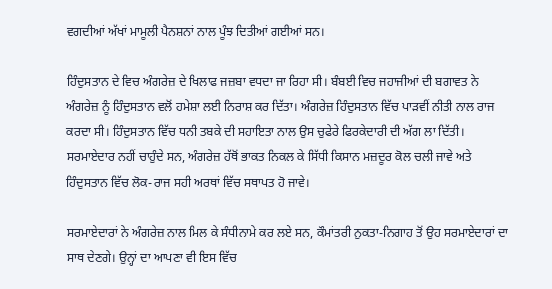ਵਗਦੀਆਂ ਅੱਖਾਂ ਮਾਮੂਲੀ ਪੈਨਸ਼ਨਾਂ ਨਾਲ ਪੂੰਝ ਦਿਤੀਆਂ ਗਈਆਂ ਸਨ।

ਹਿੰਦੁਸਤਾਨ ਦੇ ਵਿਚ ਅੰਗਰੇਜ਼ ਦੇ ਖਿਲਾਫ ਜਜ਼ਬਾ ਵਧਦਾ ਜਾ ਰਿਹਾ ਸੀ। ਬੰਬਈ ਵਿਚ ਜਹਾਜੀਆਂ ਦੀ ਬਗਾਵਤ ਨੇ ਅੰਗਰੇਜ਼ ਨੂੰ ਹਿੰਦੁਸਤਾਨ ਵਲੋਂ ਹਮੇਸ਼ਾ ਲਈ ਨਿਰਾਸ਼ ਕਰ ਦਿੱਤਾ। ਅੰਗਰੇਜ਼ ਹਿੰਦੁਸਤਾਨ ਵਿੱਚ ਪਾੜਵੀਂ ਨੀਤੀ ਨਾਲ ਰਾਜ ਕਰਦਾ ਸੀ। ਹਿੰਦੁਸਤਾਨ ਵਿੱਚ ਧਨੀ ਤਬਕੇ ਦੀ ਸਹਾਇਤਾ ਨਾਲ ਉਸ ਚੁਫੇਰੇ ਫਿਰਕੇਦਾਰੀ ਦੀ ਅੱਗ ਲਾ ਦਿੱਤੀ। ਸਰਮਾਏਦਾਰ ਨਹੀਂ ਚਾਹੁੰਦੇ ਸਨ, ਅੰਗਰੇਜ਼ ਹੱਥੋਂ ਭਾਕਤ ਨਿਕਲ ਕੇ ਸਿੱਧੀ ਕਿਸਾਨ ਮਜ਼ਦੂਰ ਕੋਲ ਚਲੀ ਜਾਵੇ ਅਤੇ ਹਿੰਦੁਸਤਾਨ ਵਿੱਚ ਲੋਕ-ਰਾਜ ਸਹੀ ਅਰਥਾਂ ਵਿੱਚ ਸਥਾਪਤ ਹੋ ਜਾਵੇ।

ਸਰਮਾਏਦਾਰਾਂ ਨੇ ਅੰਗਰੇਜ਼ ਨਾਲ ਮਿਲ ਕੇ ਸੰਧੀਨਾਮੇ ਕਰ ਲਏ ਸਨ, ਕੌਮਾਂਤਰੀ ਨੁਕਤਾ-ਨਿਗਾਹ ਤੋਂ ਉਹ ਸਰਮਾਏਦਾਰਾਂ ਦਾ ਸਾਥ ਦੇਣਗੇ। ਉਨ੍ਹਾਂ ਦਾ ਆਪਣਾ ਵੀ ਇਸ ਵਿੱਚ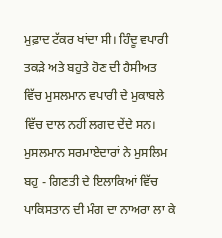ਮੁਫ਼ਾਦ ਟੱਕਰ ਖਾਂਦਾ ਸੀ। ਹਿੰਦੂ ਵਪਾਰੀ ਤਕੜੇ ਅਤੇ ਬਹੁਤੇ ਹੋਣ ਦੀ ਹੈਸੀਅਤ ਵਿੱਚ ਮੁਸਲਮਾਨ ਵਪਾਰੀ ਦੇ ਮੁਕਾਬਲੇ ਵਿੱਚ ਦਾਲ ਨਹੀਂ ਲਗਦ ਦੇਂਦੇ ਸਨ। ਮੁਸਲਮਾਨ ਸਰਮਾਏਦਾਰਾਂ ਨੇ ਮੁਸਲਿਮ ਬਹੁ - ਗਿਣਤੀ ਦੇ ਇਲਾਕਿਆਂ ਵਿੱਚ ਪਾਕਿਸਤਾਨ ਦੀ ਮੰਗ ਦਾ ਨਾਅਰਾ ਲਾ ਕੇ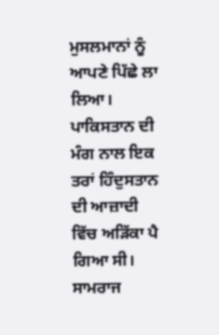ਮੁਸਲਮਾਨਾਂ ਨੂੰ ਆਪਣੇ ਪਿੱਛੇ ਲਾ ਲਿਆ। ਪਾਕਿਸਤਾਨ ਦੀ ਮੰਗ ਨਾਲ ਇਕ ਤਰਾਂ ਹਿੰਦੁਸਤਾਨ ਦੀ ਆਜ਼ਾਦੀ ਵਿੱਚ ਅੜਿੱਕਾ ਪੈ ਗਿਆ ਸੀ। ਸਾਮਰਾਜ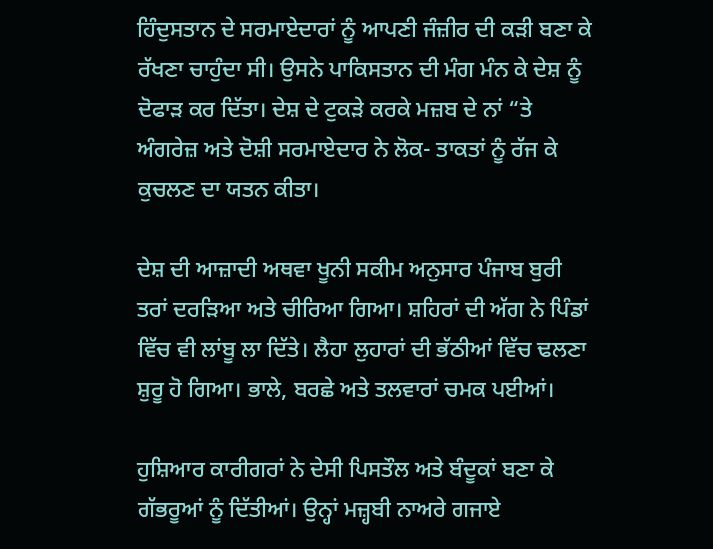ਹਿੰਦੁਸਤਾਨ ਦੇ ਸਰਮਾਏਦਾਰਾਂ ਨੂੰ ਆਪਣੀ ਜੰਜ਼ੀਰ ਦੀ ਕੜੀ ਬਣਾ ਕੇ ਰੱਖਣਾ ਚਾਹੁੰਦਾ ਸੀ। ਉਸਨੇ ਪਾਕਿਸਤਾਨ ਦੀ ਮੰਗ ਮੰਨ ਕੇ ਦੇਸ਼ ਨੂੰ ਦੋਫਾੜ ਕਰ ਦਿੱਤਾ। ਦੇਸ਼ ਦੇ ਟੁਕੜੇ ਕਰਕੇ ਮਜ਼ਬ ਦੇ ਨਾਂ “ਤੇ ਅੰਗਰੇਜ਼ ਅਤੇ ਦੋਸ਼ੀ ਸਰਮਾਏਦਾਰ ਨੇ ਲੋਕ- ਤਾਕਤਾਂ ਨੂੰ ਰੱਜ ਕੇ ਕੁਚਲਣ ਦਾ ਯਤਨ ਕੀਤਾ।

ਦੇਸ਼ ਦੀ ਆਜ਼ਾਦੀ ਅਥਵਾ ਖੂਨੀ ਸਕੀਮ ਅਨੁਸਾਰ ਪੰਜਾਬ ਬੁਰੀ ਤਰਾਂ ਦਰੜਿਆ ਅਤੇ ਚੀਰਿਆ ਗਿਆ। ਸ਼ਹਿਰਾਂ ਦੀ ਅੱਗ ਨੇ ਪਿੰਡਾਂ ਵਿੱਚ ਵੀ ਲਾਂਬੂ ਲਾ ਦਿੱਤੇ। ਲੈਹਾ ਲੁਹਾਰਾਂ ਦੀ ਭੱਠੀਆਂ ਵਿੱਚ ਢਲਣਾ ਸ਼ੁਰੂ ਹੋ ਗਿਆ। ਭਾਲੇ, ਬਰਛੇ ਅਤੇ ਤਲਵਾਰਾਂ ਚਮਕ ਪਈਆਂ।

ਹੁਸ਼ਿਆਰ ਕਾਰੀਗਰਾਂ ਨੇ ਦੇਸੀ ਪਿਸਤੌਲ ਅਤੇ ਬੰਦੂਕਾਂ ਬਣਾ ਕੇ ਗੱਭਰੂਆਂ ਨੂੰ ਦਿੱਤੀਆਂ। ਉਨ੍ਹਾਂ ਮਜ਼੍ਹਬੀ ਨਾਅਰੇ ਗਜਾਏ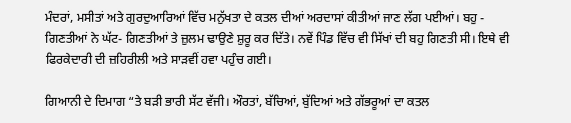ਮੰਦਰਾਂ, ਮਸੀਤਾਂ ਅਤੇ ਗੁਰਦੁਆਰਿਆਂ ਵਿੱਚ ਮਨੁੱਖਤਾ ਦੇ ਕਤਲ ਦੀਆਂ ਅਰਦਾਸਾਂ ਕੀਤੀਆਂ ਜਾਣ ਲੱਗ ਪਈਆਂ। ਬਹੁ - ਗਿਣਤੀਆਂ ਨੇ ਘੱਟ- ਗਿਣਤੀਆਂ ਤੇ ਜ਼ੁਲਮ ਢਾਉਣੇ ਸ਼ੁਰੂ ਕਰ ਦਿੱਤੇ। ਨਵੇਂ ਪਿੰਡ ਵਿੱਚ ਵੀ ਸਿੱਖਾਂ ਦੀ ਬਹੁ ਗਿਣਤੀ ਸੀ। ਇਥੇ ਵੀ ਫਿਰਕੇਦਾਰੀ ਦੀ ਜ਼ਹਿਰੀਲੀ ਅਤੇ ਸਾੜਵੀਂ ਹਵਾ ਪਹੁੰਚ ਗਈ।

ਗਿਆਨੀ ਦੇ ਦਿਮਾਗ “ਤੇ ਬੜੀ ਭਾਰੀ ਸੱਟ ਵੱਜੀ। ਔਰਤਾਂ, ਬੱਚਿਆਂ, ਬੁੱਦਿਆਂ ਅਤੇ ਗੱਭਰੂਆਂ ਦਾ ਕਤਲ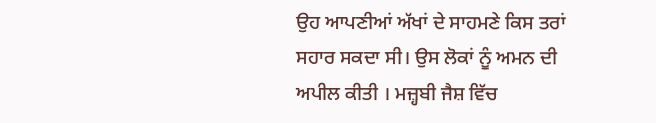ਉਹ ਆਪਣੀਆਂ ਅੱਖਾਂ ਦੇ ਸਾਹਮਣੇ ਕਿਸ ਤਰਾਂ ਸਹਾਰ ਸਕਦਾ ਸੀ। ਉਸ ਲੋਕਾਂ ਨੂੰ ਅਮਨ ਦੀ ਅਪੀਲ ਕੀਤੀ । ਮਜ਼੍ਹਬੀ ਜੈਸ਼ ਵਿੱਚ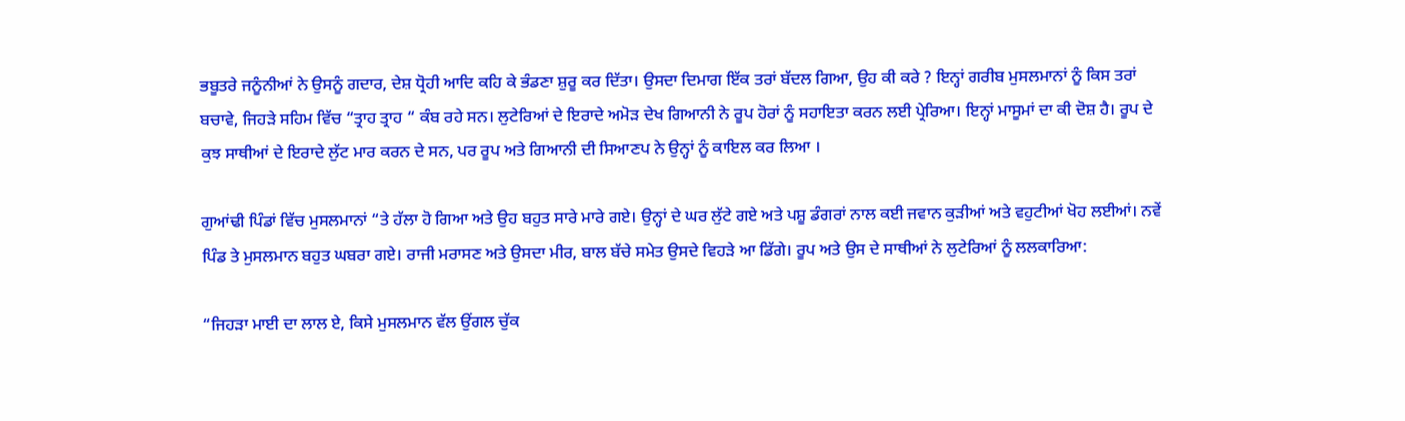ਭਬੂਤਰੇ ਜਨੂੰਨੀਆਂ ਨੇ ਉਸਨੂੰ ਗਦਾਰ, ਦੇਸ਼ ਧ੍ਰੋਹੀ ਆਦਿ ਕਹਿ ਕੇ ਭੰਡਣਾ ਸ਼ੁਰੂ ਕਰ ਦਿੱਤਾ। ਉਸਦਾ ਦਿਮਾਗ ਇੱਕ ਤਰਾਂ ਬੱਦਲ ਗਿਆ, ਉਹ ਕੀ ਕਰੇ ? ਇਨ੍ਹਾਂ ਗਰੀਬ ਮੁਸਲਮਾਨਾਂ ਨੂੰ ਕਿਸ ਤਰਾਂ ਬਚਾਵੇ, ਜਿਹੜੇ ਸਹਿਮ ਵਿੱਚ “ਤ੍ਰਾਹ ਤ੍ਰਾਹ “ ਕੰਬ ਰਹੇ ਸਨ। ਲੁਟੇਰਿਆਂ ਦੇ ਇਰਾਦੇ ਅਮੋੜ ਦੇਖ ਗਿਆਨੀ ਨੇ ਰੂਪ ਹੋਰਾਂ ਨੂੰ ਸਹਾਇਤਾ ਕਰਨ ਲਈ ਪ੍ਰੇਰਿਆ। ਇਨ੍ਹਾਂ ਮਾਸੂਮਾਂ ਦਾ ਕੀ ਦੋਸ਼ ਹੈ। ਰੂਪ ਦੇ ਕੁਝ ਸਾਥੀਆਂ ਦੇ ਇਰਾਦੇ ਲੁੱਟ ਮਾਰ ਕਰਨ ਦੇ ਸਨ, ਪਰ ਰੂਪ ਅਤੇ ਗਿਆਨੀ ਦੀ ਸਿਆਣਪ ਨੇ ਉਨ੍ਹਾਂ ਨੂੰ ਕਾਇਲ ਕਰ ਲਿਆ ।

ਗੁਆਂਢੀ ਪਿੰਡਾਂ ਵਿੱਚ ਮੁਸਲਮਾਨਾਂ “ਤੇ ਹੱਲਾ ਹੋ ਗਿਆ ਅਤੇ ਉਹ ਬਹੁਤ ਸਾਰੇ ਮਾਰੇ ਗਏ। ਉਨ੍ਹਾਂ ਦੇ ਘਰ ਲੁੱਟੇ ਗਏ ਅਤੇ ਪਸ਼ੂ ਡੰਗਰਾਂ ਨਾਲ ਕਈ ਜਵਾਨ ਕੁੜੀਆਂ ਅਤੇ ਵਹੁਟੀਆਂ ਖੋਹ ਲਈਆਂ। ਨਵੇਂ ਪਿੰਡ ਤੇ ਮੁਸਲਮਾਨ ਬਹੁਤ ਘਬਰਾ ਗਏ। ਰਾਜੀ ਮਰਾਸਣ ਅਤੇ ਉਸਦਾ ਮੀਰ, ਬਾਲ ਬੱਚੇ ਸਮੇਤ ਉਸਦੇ ਵਿਹੜੇ ਆ ਡਿੱਗੇ। ਰੂਪ ਅਤੇ ਉਸ ਦੇ ਸਾਥੀਆਂ ਨੇ ਲੁਟੇਰਿਆਂ ਨੂੰ ਲਲਕਾਰਿਆ:

“ਜਿਹੜਾ ਮਾਈ ਦਾ ਲਾਲ ਏ, ਕਿਸੇ ਮੁਸਲਮਾਨ ਵੱਲ ਉਂਗਲ ਚੁੱਕ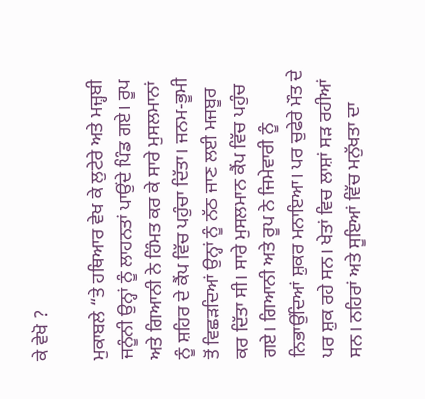ਕੇ ਵੇਖੋ ?

ਮੁਕਾਬਲੇ “ਤੇ ਹਥਿਆਰ ਵੇਖ ਕੇ ਲੁਟੇਰੇ ਅਤੇ ਮਜ਼੍ਹਬੀ ਜਨੂੰਨੀ ਉਨ੍ਹਾਂ ਨੂੰ ਲਾਹਨਤਾਂ ਪਾਉਂਦੇ ਪਿੰਡ ਗਏ। ਰੂਪ ਅਤੇ ਗਿਆਨੀ ਨੇ ਹਿੰਮਤ ਕਰ ਕੇ ਸਾਰੇ ਮੁਸਲਮਾਨਾਂ ਨੂੰ ਸ਼ਹਿਰ ਦੇ ਕੈਂਪ ਵਿੱਚ ਪਹੁੰਚਾ ਦਿੱਤਾ। ਜਨਮ-ਭੂਮੀ ਤੋਂ ਵਿਛੜਦਿਆਂ ਉਨ੍ਹਾਂ ਨੂੰ ਨੱਠ ਜਾਣ ਲਈ ਮਜਬੂਰ ਕਰ ਦਿੱਤਾ ਸੀ। ਸਾਰੇ ਮੁਸਲਮਾਨ ਕੈਂਪ ਵਿੱਚ ਪਹੁੰਚ ਗਏ। ਗਿਆਨੀ ਅਤੇ ਰੂਪ ਨੇ ਜਿਮੇਵਾਰੀ ਨੂੰ ਨਿਭਾਉਂਦਿਆਂ ਸ਼ੁਕਰ ਮਨਾਇਆ। ਪਰ ਚੁਫੇਰੇ ਮੌਤ ਦੇ ਪਰ ਸ਼ੁਕ ਰਹੇ ਸਨ। ਖੇਤਾਂ ਵਿਚ ਲਾਸ਼ਾਂ ਸੜ ਰਹੀਆਂ ਸਨ। ਨਹਿਰਾਂ ਅਤੇ ਸੂਇਆਂ ਵਿੱਚ ਮਨੁੱਖਤਾ ਦਾ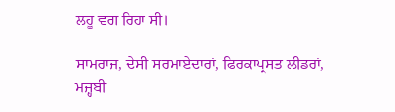ਲਹੂ ਵਗ ਰਿਹਾ ਸੀ।

ਸਾਮਰਾਜ, ਦੇਸੀ ਸਰਮਾਏਦਾਰਾਂ, ਫਿਰਕਾਪ੍ਰਸਤ ਲੀਡਰਾਂ, ਮਜ਼੍ਹਬੀ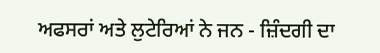ਅਫਸਰਾਂ ਅਤੇ ਲੁਟੇਰਿਆਂ ਨੇ ਜਨ - ਜ਼ਿੰਦਗੀ ਦਾ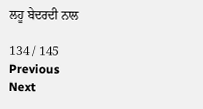ਲਹੂ ਬੇਦਰਦੀ ਨਾਲ

134 / 145
Previous
Next